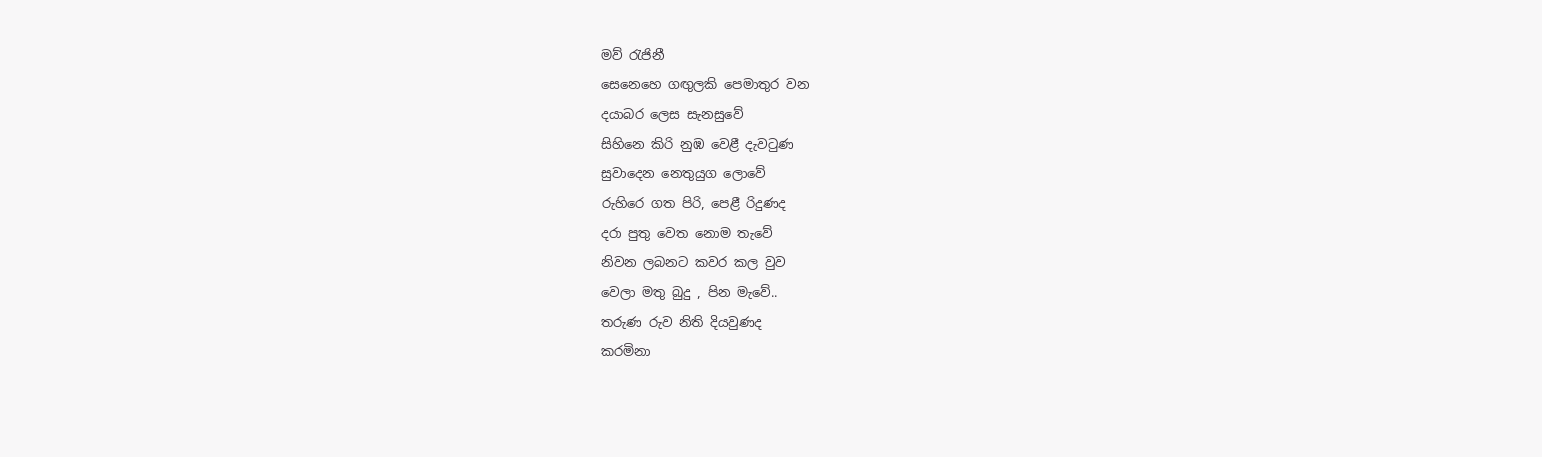මව් රැජිනී
සෙනෙහෙ ගඟුලකි පෙමාතුර වන
දයාබර ලෙස සැනසුවේ
සිහිනෙ කිරි නුඹ වෙළී දැවටුණ
සුවාදෙන නෙතුයුග ලොවේ
රුහිරෙ ගත පිරි, පෙළී රිදුණද
දරා පුතු වෙත නොම තැවේ
නිවන ලබනට කවර කල වුව
වෙලා මතු බුදු , පින මැවේ..
තරුණ රුව නිති දියවුණද
කරමිනා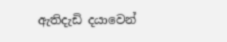ඇතිදැඩි දයාවෙන්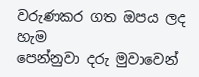වරුණකර ගත ඔපය ලද හැම
පෙන්නුවා දරු මුවාවෙන්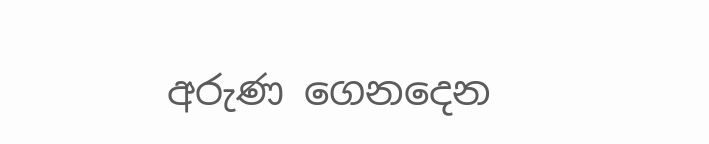අරුණ ගෙනදෙන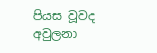පියස වූවද
අවුලනා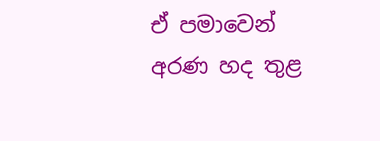ඒ පමාවෙන්
අරණ හද තුළ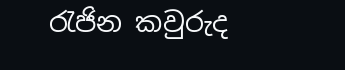රැජින කවුරුද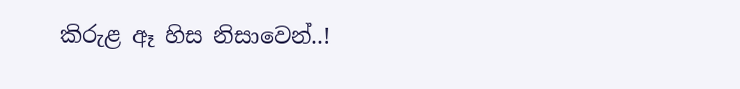කිරුළ ඈ හිස නිසාවෙන්..!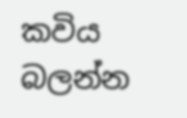කවිය බලන්න